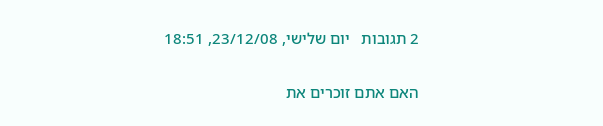2 תגובות   יום שלישי, 23/12/08, 18:51

האם אתם זוכרים את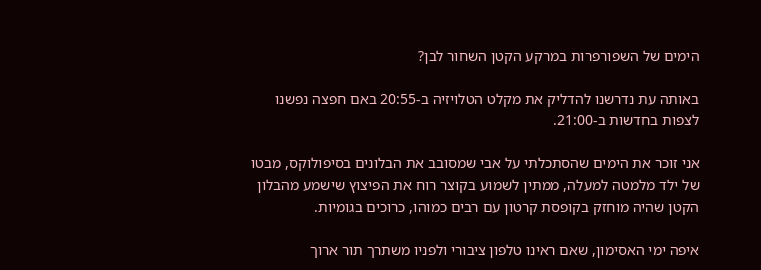הימים של השפורפרות במרקע הקטן השחור לבן?

באותה עת נדרשנו להדליק את מקלט הטלויזיה ב-20:55 באם חפצה נפשנו לצפות בחדשות ב-21:00.

אני זוכר את הימים שהסתכלתי על אבי שמסובב את הבלונים בסיפולוקס, מבטו של ילד מלמטה למעלה, ממתין לשמוע בקוצר רוח את הפיצוץ שישמע מהבלון הקטן שהיה מוחזק בקופסת קרטון עם רבים כמוהו, כרוכים בגומיות.

איפה ימי האסימון, שאם ראינו טלפון ציבורי ולפניו משתרך תור ארוך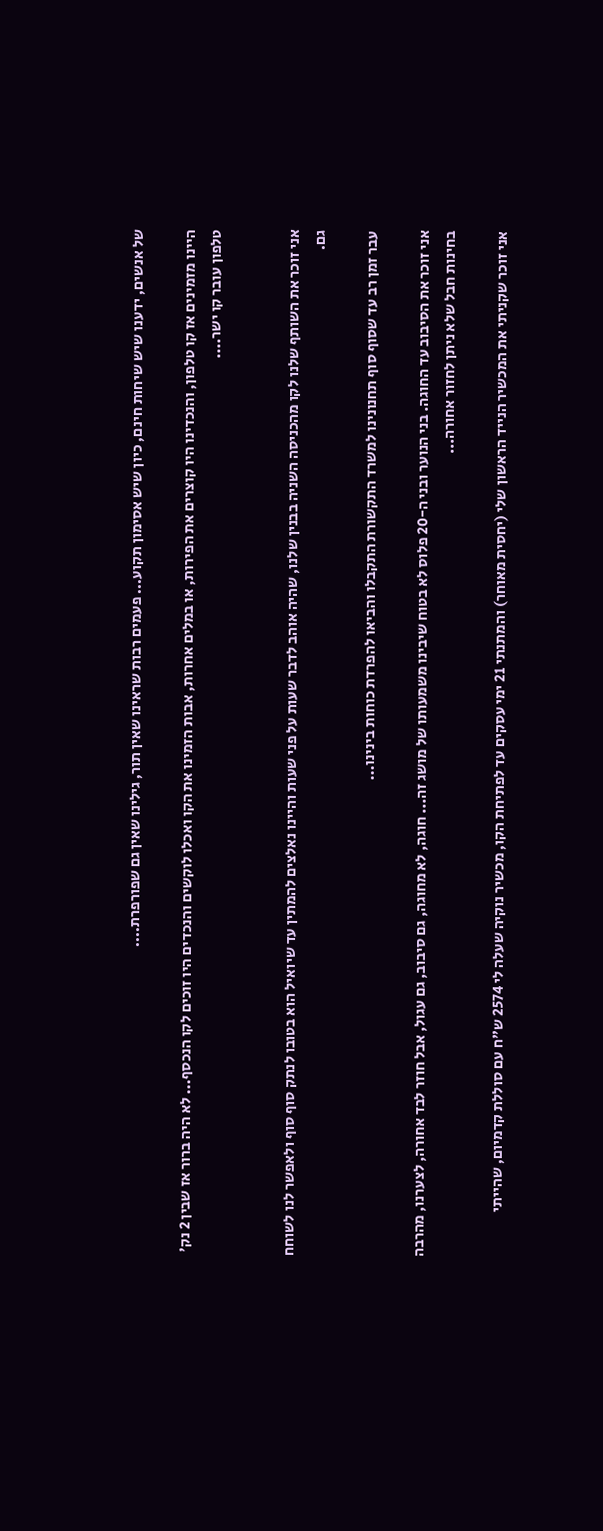של אנשים, ידענו שיש שיחות חינם, כיון שיש אסימון תקוע... פעמים רבות שראינו שאין תור, גילינו שאין גם שפורפרת....

היינו מזמינים אז קו טלפון, והנכדינו היו קוצרים את הפירות, או במלים אחרות, אבות הזמינו את הקו ואכלו לוקשים והנכדים היו זוכים לקו הנכסף... לא היה ברור אז שבין 2 נק' טלפון עובר קו ישר....


אני זוכר את השותף שלנו לקו מהכניסה השניה בבנין שלנו, שהיה אוהב לדבר שעות על פני שעות והיינו נאלצים להמתין עד שיואיל הוא בטובו לנתק סוף סוף ולאפשר לנו לשוחח גם.

עבר זמן רב עד שסוף סוף תחנונינו למשרד התקשורת התקבלו והביאו להפרדת כוחות בינינו...

אני זוכר את הסיבוב עד החוגה. בני הנוער ובני ה-20 פלוס לא בטוח שיבינו משמעותו של מושג זה... חוגה, לא מחוגה, גם סיבוב, גם עגול, אבל חוזר לבד אחורה, לצערנו, מהרבה בחינות חבל שלא ניתן לחזור אחורה...

אני זוכר שקניתי את המכשיר הנייד הראשון שלי (יחסית מאוחר) והמתנתי 21 ימי עסקים עד לפתיחת הקו, מכשיר נוקיה שעלה לי 2574 ש"ח עם סוללת קדמיום, שהייתי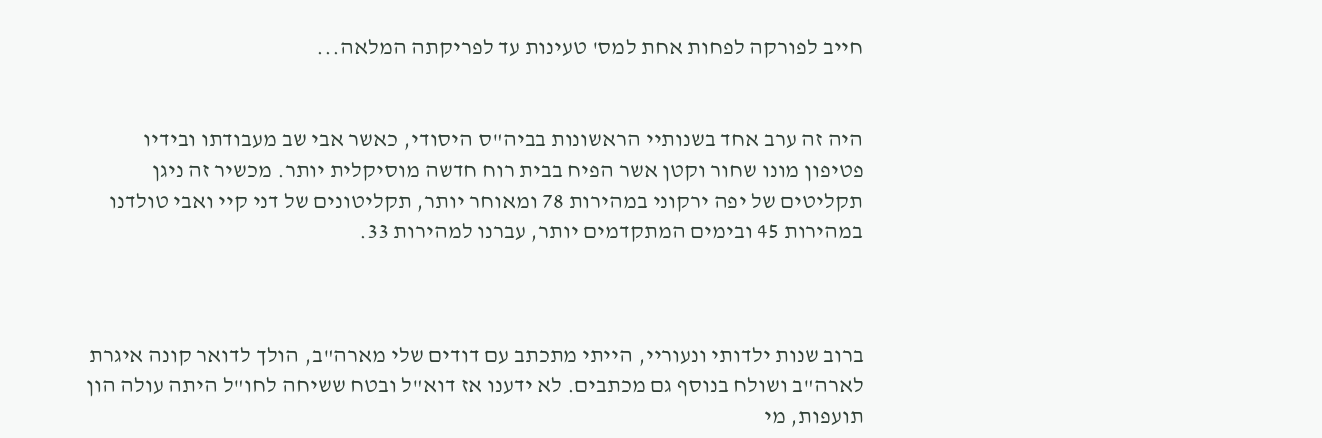חייב לפורקה לפחות אחת למס' טעינות עד לפריקתה המלאה...


היה זה ערב אחד בשנותיי הראשונות בביה"ס היסודי, כאשר אבי שב מעבודתו ובידיו פטיפון מונו שחור וקטן אשר הפיח בבית רוח חדשה מוסיקלית יותר. מכשיר זה ניגן תקליטים של יפה ירקוני במהירות 78 ומאוחר יותר, תקליטונים של דני קיי ואבי טולדנו במהירות 45 ובימים המתקדמים יותר, עברנו למהירות 33.



ברוב שנות ילדותי ונעוריי, הייתי מתכתב עם דודים שלי מארה"ב, הולך לדואר קונה איגרת לארה"ב ושולח בנוסף גם מכתבים. לא ידענו אז דוא"ל ובטח ששיחה לחו"ל היתה עולה הון תועפות, מי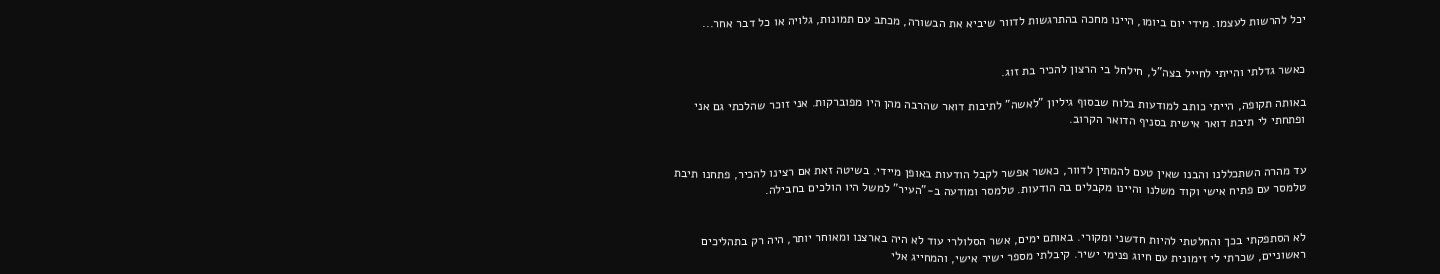יכל להרשות לעצמו. מידי יום ביומו, היינו מחכה בהתרגשות לדוור שיביא את הבשורה, מכתב עם תמונות, גלויה או כל דבר אחר...


כאשר גדלתי והייתי לחייל בצה"ל, חילחל בי הרצון להכיר בת זוג.

באותה תקופה, הייתי כותב למודעות בלוח שבסוף גיליון "לאשה" לתיבות דואר שהרבה מהן היו מפוברקות. אני זוכר שהלכתי גם אני ופתחתי לי תיבת דואר אישית בסניף הדואר הקרוב.


עד מהרה השתכללנו והבנו שאין טעם להמתין לדוור, כאשר אפשר לקבל הודעות באופן מיידי. בשיטה זאת אם רצינו להכיר, פתחנו תיבת טלמסר עם פתיח אישי וקוד משלנו והיינו מקבלים בה הודעות. טלמסר ומודעה ב-"העיר" למשל היו הולכים בחבילה.


לא הסתפקתי בכך והחלטתי להיות חדשני ומקורי. באותם ימים, אשר הסלולרי עוד לא היה בארצנו ומאוחר יותר, היה רק בתהליכים ראשוניים, שכרתי לי זימונית עם חיוג פנימי ישיר. קיבלתי מספר ישיר אישי, והמחייג אלי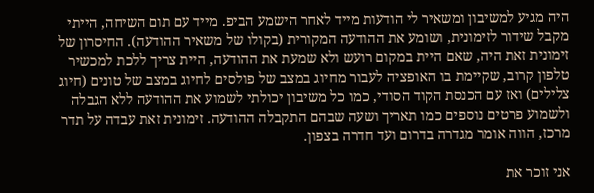היה מגיע למשיבון ומשאיר לי הודעות מייד לאחר הישמע הביפ. מייד עם תום השיחה, הייתי מקבל שידור לזימונית, ושומע את ההודעה המקורית (בקולו של משאיר ההודעה). החיסרון של זימונית זאת היה, שאם היית במקום רועש ולא שמעת את ההודעה, היית צריך ללכת למכשיר טלפון קרוב, שקיימת בו האופציה לעבור מחיוג במצב של פולסים לחיוג במצב של טונים (חיוג צלילים) ואז עם הכנסת הקוד הסודי, כמו כל משיבון יכולתי לשמוע את ההודעה ללא הגבלה ולשמוע פרטים נוספים כמו תאריך ושעה שבהם התקבלה ההודעה. זימונית זאת עבדה על תדר מרכז, הווה אומר מגדרה בדרום ועד חדרה בצפון.

אני זוכר את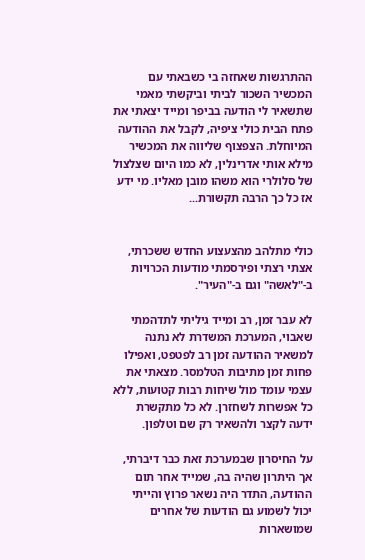ההתרגשות שאחזה בי כשבאתי עם המכשיר השכור לביתי וביקשתי מאמי שתשאיר לי הודעה בביפר ומייד יצאתי את פתח הבית כולי ציפיה, לקבל את ההודעה המיוחלת. הצפצוף שליווה את המכשיר מילא אותי אדרינלין, לא כמו היום שצלצול של סלולרי הוא משהו מובן מאליו. מי ידע אז כל כך הרבה תקשורת...


כולי מתלהב מהצעצוע החדש ששכרתי, אצתי רצתי ופירסמתי מודעות הכרויות ב-"לאשה" וגם ב-"העיר".

לא עבר זמן, רב ומייד גיליתי לתדהמתי שאבוי, המערכת המשדרת לא נתנה למשאיר ההודעה זמן רב לפטפט, ואפילו פחות זמן מתיבות הטלמסר. מצאתי את עצמי עומד מול שיחות רבות קטועות, ללא כל אפשרות לשחזרן. לא כל מתקשרת ידעה לקצר ולהשאיר רק שם וטלפון.

על החיסרון שבמערכת זאת כבר דיברתי, אך היתרון שהיה בה, שמייד אחר תום ההודעה, התדר היה נשאר פרוץ והייתי יכול לשמוע גם הודעות של אחרים שמושארות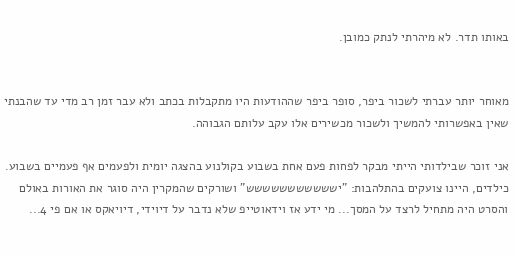באותו תדר. לא מיהרתי לנתק כמובן.


מאוחר יותר עברתי לשכור ביפר, סופר ביפר שההודעות היו מתקבלות בכתב ולא עבר זמן רב מדי עד שהבנתי שאין באפשרותי להמשיך ולשכור מכשירים אלו עקב עלותם הגבוהה.

אני זוכר שבילדותי הייתי מבקר לפחות פעם אחת בשבוע בקולנוע בהצגה יומית ולפעמים אף פעמיים בשבוע. כילדים, היינו צועקים בהתלהבות: "יששששששששששש" ושורקים שהמקרין היה סוגר את האורות באולם והסרט היה מתחיל לרצד על המסך... מי ידע אז וידאוטייפ שלא נדבר על דיוידי, דיויאקס או אם פי 4...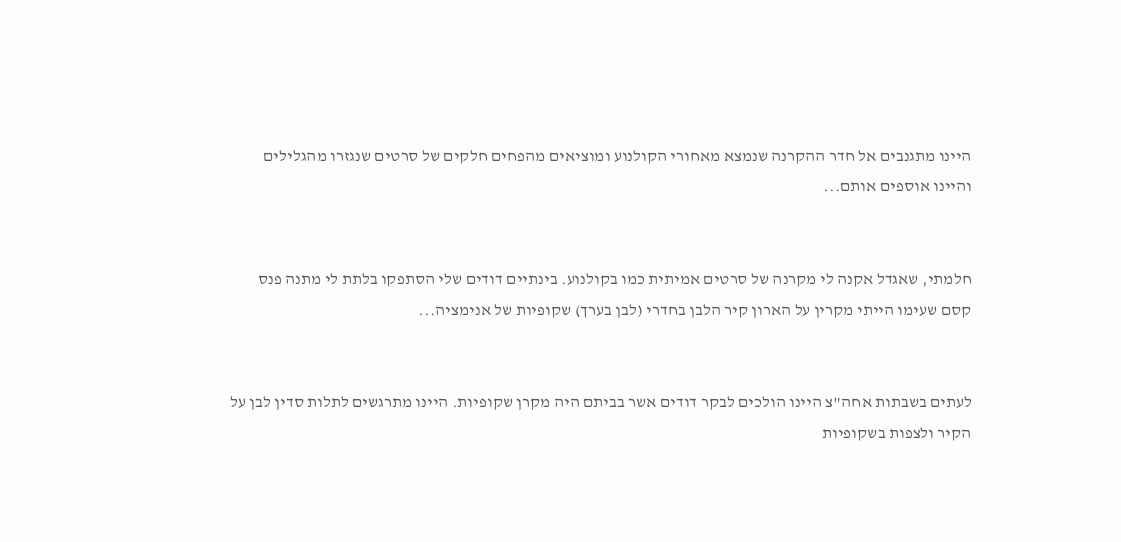היינו מתגנבים אל חדר ההקרנה שנמצא מאחורי הקולנוע ומוציאים מהפחים חלקים של סרטים שנגזרו מהגלילים והיינו אוספים אותם...


חלמתי, שאגדל אקנה לי מקרנה של סרטים אמיתית כמו בקולנוע. בינתיים דודים שלי הסתפקו בלתת לי מתנה פנס קסם שעימו הייתי מקרין על הארון קיר הלבן בחדרי (לבן בערך) שקופיות של אנימציה...


לעתים בשבתות אחה"צ היינו הולכים לבקר דודים אשר בביתם היה מקרן שקופיות. היינו מתרגשים לתלות סדין לבן על הקיר ולצפות בשקופיות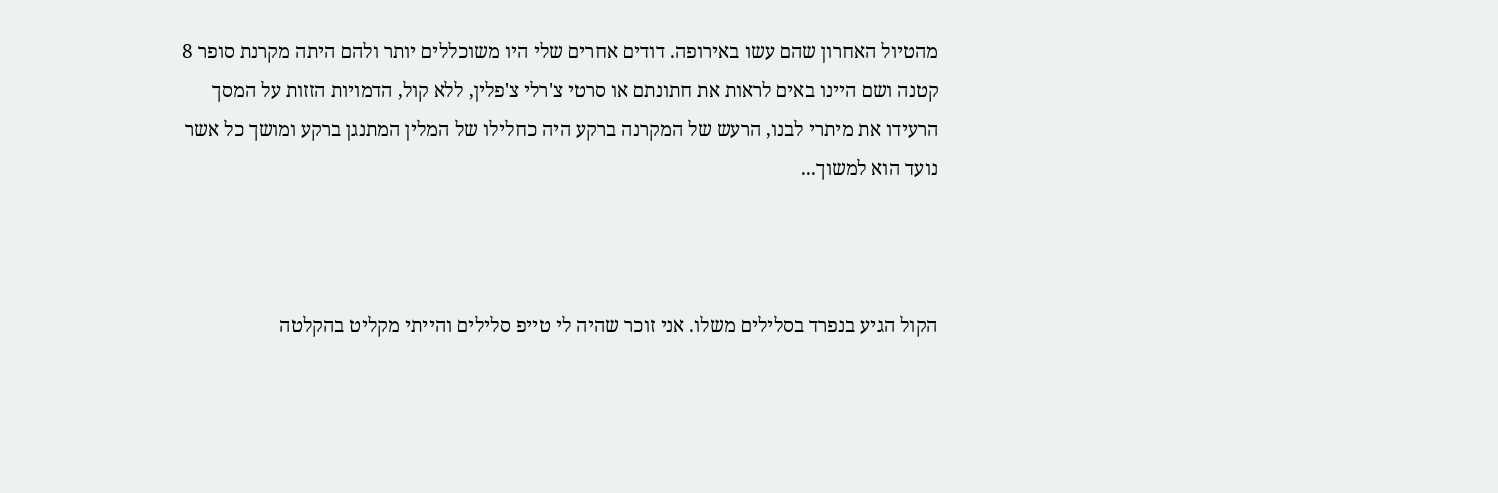מהטיול האחרון שהם עשו באירופה. דודים אחרים שלי היו משוכללים יותר ולהם היתה מקרנת סופר 8 קטנה ושם היינו באים לראות את חתונתם או סרטי צ'רלי צ'פלין, ללא קול, הדמויות הזזות על המסך הרעידו את מיתרי לבנו, הרעש של המקרנה ברקע היה כחלילו של המלין המתנגן ברקע ומושך כל אשר נועד הוא למשוך...



הקול הגיע בנפרד בסלילים משלו. אני זוכר שהיה לי טייפ סלילים והייתי מקליט בהקלטה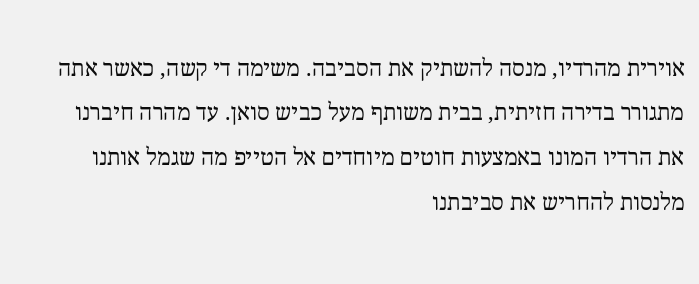אוירית מהרדיו, מנסה להשתיק את הסביבה. משימה די קשה, כאשר אתה מתגורר בדירה חזיתית, בבית משותף מעל כביש סואן. עד מהרה חיברנו את הרדיו המונו באמצעות חוטים מיוחדים אל הטייפ מה שגמל אותנו מלנסות להחריש את סביבתנו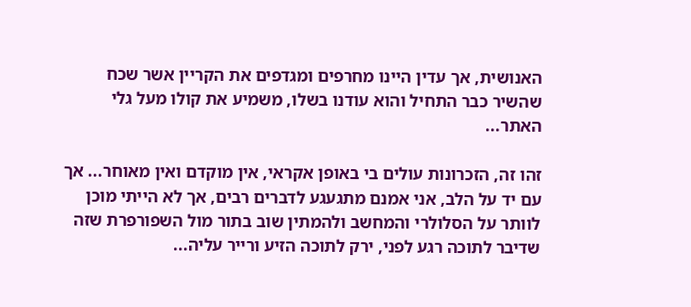האנושית, אך עדין היינו מחרפים ומגדפים את הקריין אשר שכח שהשיר כבר התחיל והוא עודנו בשלו, משמיע את קולו מעל גלי האתר...

זהו זה, הזכרונות עולים בי באופן אקראי, אין מוקדם ואין מאוחר... אך עם יד על הלב, אני אמנם מתגעגע לדברים רבים, אך לא הייתי מוכן לוותר על הסלולרי והמחשב ולהמתין שוב בתור מול השפורפרת שזה שדיבר לתוכה רגע לפני, ירק לתוכה הזיע ורייר עליה...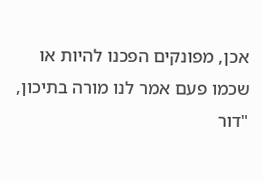אכן, מפונקים הפכנו להיות או שכמו פעם אמר לנו מורה בתיכון, "דור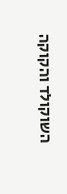השוקולד והקוקה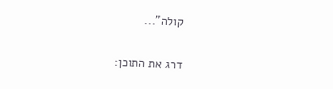קולה"...

דרג את התוכן: